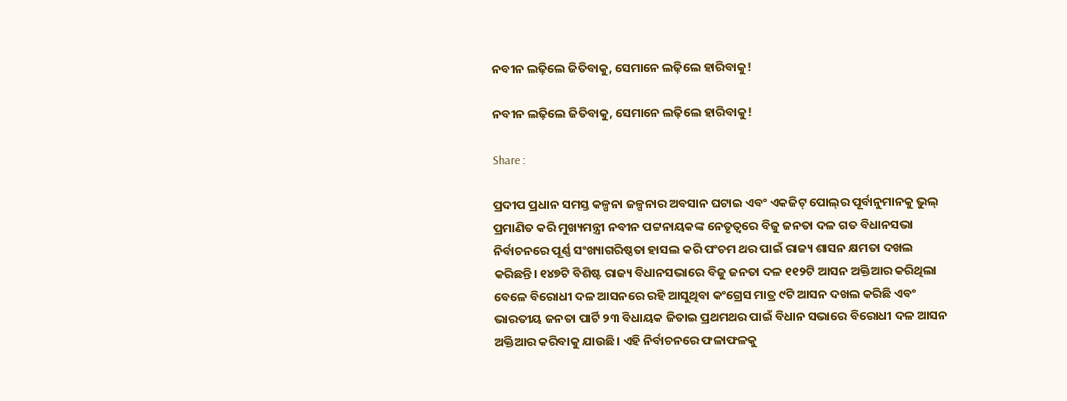ନବୀନ ଲଢ଼ିଲେ ଜିତିବାକୁ, ସେମାନେ ଲଢ଼ିଲେ ହାରିବାକୁ!

ନବୀନ ଲଢ଼ିଲେ ଜିତିବାକୁ, ସେମାନେ ଲଢ଼ିଲେ ହାରିବାକୁ!

Share :

ପ୍ରଦୀପ ପ୍ରଧାନ ସମସ୍ତ କଳ୍ପନା ଜଳ୍ପନାର ଅବସାନ ଘଟାଇ ଏବଂ ଏକଜିଟ୍ ପୋଲ୍‌ର ପୂର୍ବାନୁମାନକୁ ଭୁଲ୍ ପ୍ରମାଣିତ କରି ମୁଖ୍ୟମନ୍ତ୍ରୀ ନବୀନ ପଟ୍ଟନାୟକଙ୍କ ନେତୃତ୍ୱରେ ବିଜୁ ଜନତା ଦଳ ଗତ ବିଧାନସଭା ନିର୍ବାଚନରେ ପୂର୍ଣ୍ଣ ସଂଖ୍ୟାଗରିଷ୍ଠତା ହାସଲ କରି ପଂଚମ ଥର ପାଇଁ ରାଜ୍ୟ ଶାସନ କ୍ଷମତା ଦଖଲ କରିଛନ୍ତି। ୧୪୭ଟି ବିଶିଷ୍ଟ ରାଜ୍ୟ ବିଧାନସଭାରେ ବିଜୁ ଜନତା ଦଳ ୧୧୨ଟି ଆସନ ଅକ୍ତିଆର କରିଥିଲା ବେଳେ ବିରୋଧୀ ଦଳ ଆସନରେ ରହି ଆସୁଥିବା କଂଗ୍ରେସ ମାତ୍ର ୯ଟି ଆସନ ଦଖଲ କରିଛି ଏବଂ ଭାରତୀୟ ଜନତା ପାର୍ଟି ୨୩ ବିଧାୟକ ଜିତାଇ ପ୍ରଥମଥର ପାଇଁ ବିଧାନ ସଭାରେ ବିରୋଧୀ ଦଳ ଆସନ ଅକ୍ତିଆର କରିବାକୁ ଯାଉଛି। ଏହି ନିର୍ବାଚନରେ ଫଳାଫଳକୁ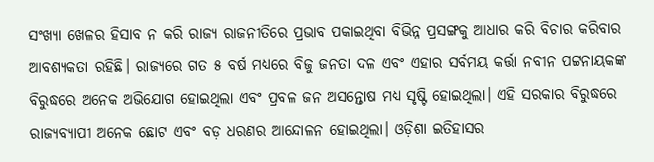ସଂଖ୍ୟା ଖେଳର ହିସାବ ନ କରି ରାଜ୍ୟ ରାଜନୀତିରେ ପ୍ରଭାବ ପକାଇଥିବା ବିଭିନ୍ନ ପ୍ରସଙ୍ଗକୁ ଆଧାର କରି ବିଚାର କରିବାର ଆବଶ୍ୟକତା ରହିଛି। ରାଜ୍ୟରେ ଗତ ୫ ବର୍ଷ ମଧ୍ୟରେ ବିଜୁ ଜନତା ଦଳ ଏବଂ ଏହାର ସର୍ବମୟ କର୍ତ୍ତା ନବୀନ ପଟ୍ଟନାୟକଙ୍କ ବିରୁଦ୍ଧରେ ଅନେକ ଅଭିଯୋଗ ହୋଇଥିଲା ଏବଂ ପ୍ରବଳ ଜନ ଅସନ୍ତୋଷ ମଧ୍ୟ ସୃଷ୍ଟି ହୋଇଥିଲା। ଏହି ସରକାର ବିରୁଦ୍ଧରେ ରାଜ୍ୟବ୍ୟାପୀ ଅନେକ ଛୋଟ ଏବଂ ବଡ଼ ଧରଣର ଆନ୍ଦୋଳନ ହୋଇଥିଲା। ଓଡ଼ିଶା ଇତିହାସର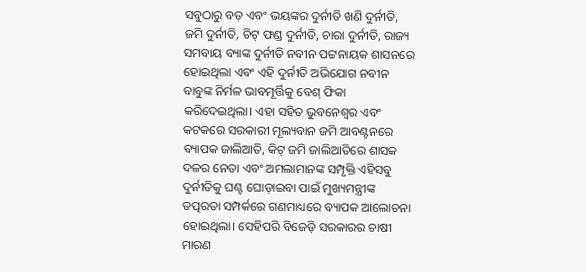ସବୁଠାରୁ ବଡ଼ ଏବଂ ଭୟଙ୍କର ଦୁର୍ନୀତି ଖଣି ଦୁର୍ନୀତି, ଜମି ଦୁର୍ନୀତି, ଚିଟ୍‌ ଫଣ୍ଡ ଦୁର୍ନୀତି, ଚାରା ଦୁର୍ନୀତି, ରାଜ୍ୟ ସମବାୟ ବ୍ୟାଙ୍କ ଦୁର୍ନୀତି ନବୀନ ପଟ୍ଟନାୟକ ଶାସନରେ ହୋଇଥିଲା ଏବଂ ଏହି ଦୁର୍ନୀତି ଅଭିଯୋଗ ନବୀନ ବାବୁଙ୍କ ନିର୍ମଳ ଭାବମୂର୍ତ୍ତିକୁ ବେଶ୍ ଫିକା କରିଦେଇଥିଲା। ଏହା ସହିତ ଭୁବନେଶ୍ୱର ଏବଂ କଟକରେ ସରକାରୀ ମୂଲ୍ୟବାନ ଜମି ଆବଣ୍ଟନରେ ବ୍ୟାପକ ଜାଲିଆତି, କିଟ୍ ଜମି ଜାଲିଆତିରେ ଶାସକ ଦଳର ନେତା ଏବଂ ଅମଲାମାନଙ୍କ ସମ୍ପୃକ୍ତି ଏହିସବୁ ଦୁର୍ନୀତିକୁ ଘଣ୍ଟ ଘୋଡ଼ାଇବା ପାଇଁ ମୁଖ୍ୟମନ୍ତ୍ରୀଙ୍କ ତତ୍ପରତା ସମ୍ପର୍କରେ ଗଣମାଧ୍ୟରେ ବ୍ୟାପକ ଆଲୋଚନା ହୋଇଥିଲା। ସେହିପରି ବିଜେଡ଼ି ସରକାରର ଚାଷୀ ମାରଣ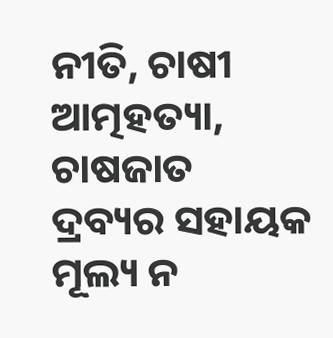ନୀତି, ଚାଷୀ ଆତ୍ମହତ୍ୟା, ଚାଷଜାତ ଦ୍ରବ୍ୟର ସହାୟକ ମୂଲ୍ୟ ନ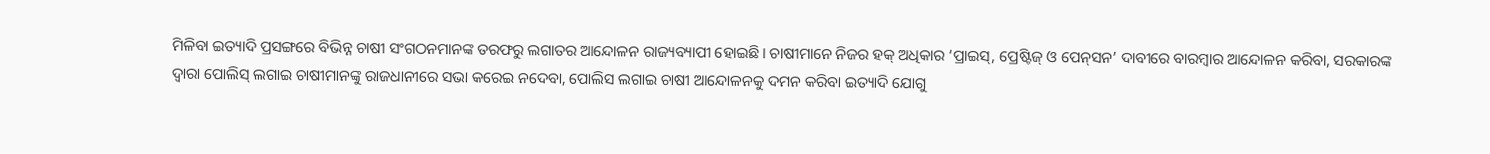ମିଳିବା ଇତ୍ୟାଦି ପ୍ରସଙ୍ଗରେ ବିଭିନ୍ନ ଚାଷୀ ସଂଗଠନମାନଙ୍କ ତରଫରୁ ଲଗାତର ଆନ୍ଦୋଳନ ରାଜ୍ୟବ୍ୟାପୀ ହୋଇଛି। ଚାଷୀମାନେ ନିଜର ହକ୍ ଅଧିକାର ‘ପ୍ରାଇସ୍‌, ପ୍ରେଷ୍ଟିଜ୍ ଓ ପେନ୍‌ସନ’ ଦାବୀରେ ବାରମ୍ୱାର ଆନ୍ଦୋଳନ କରିବା, ସରକାରଙ୍କ ଦ୍ୱାରା ପୋଲିସ୍ ଲଗାଇ ଚାଷୀମାନଙ୍କୁ ରାଜଧାନୀରେ ସଭା କରେଇ ନଦେବା, ପୋଲିସ ଲଗାଇ ଚାଷୀ ଆନ୍ଦୋଳନକୁ ଦମନ କରିବା ଇତ୍ୟାଦି ଯୋଗୁ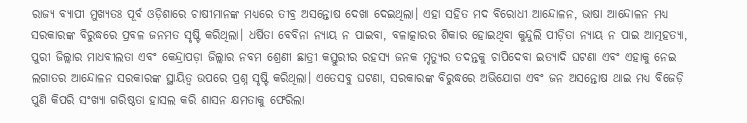ରାଜ୍ୟ ବ୍ୟାପୀ ମୁଖ୍ୟତଃ ପୂର୍ବ ଓଡ଼ିଶାରେ ଚାଷୀମାନଙ୍କ ମଧ୍ୟରେ ତୀବ୍ର ଅସନ୍ତୋଷ ଦେଖା ଦେଇଥିଲା। ଏହା ସହିତ ମଦ ବିରୋଧୀ ଆନ୍ଦୋଳନ, ଭାଷା ଆନ୍ଦୋଳନ ମଧ୍ୟ ସରକାରଙ୍କ ବିରୁଦ୍ଧରେ ପ୍ରବଳ ଜନମତ ସୃଷ୍ଟି କରିଥିଲା। ଧର୍ଷିତା ବେବିନା ନ୍ୟାୟ ନ ପାଇବା, ବଳାତ୍କାରର ଶିକାର ହୋଇଥିବା କୁନ୍ଦୁଲି ପୀଡ଼ିତା ନ୍ୟାୟ ନ ପାଇ ଆତ୍ମହତ୍ୟା, ପୁରୀ ଜିଲ୍ଲାର ମାଧବୀଲତା ଏବଂ କେନ୍ଦ୍ରାପଡ଼ା ଜିଲ୍ଲାର ନବମ ଶ୍ରେଣୀ ଛାତ୍ରୀ କସ୍ତୁରୀର ରହସ୍ୟ ଜନକ ମୃତ୍ୟୁର ତଦନ୍ତକୁ ଚାପିଦେବା ଇତ୍ୟାଦି ଘଟଣା ଏବଂ ଏହାକୁ ନେଇ ଲଗାତର ଆନ୍ଦୋଳନ ସରକାରଙ୍କ ସ୍ଥାୟିତ୍ୱ ଉପରେ ପ୍ରଶ୍ନ ସୃଷ୍ଟି କରିଥିଲା। ଏତେସବୁ ଘଟଣା, ସରକାରଙ୍କ ବିରୁଦ୍ଧରେ ଅଭିଯୋଗ ଏବଂ ଜନ ଅସନ୍ତୋଷ ଥାଇ ମଧ୍ୟ ବିଜେଡ଼ି ପୁଣି କିପରି ସଂଖ୍ୟା ଗରିଷ୍ଠତା ହାସଲ କରି ଶାସନ କ୍ଷମତାକୁ ଫେରିଲା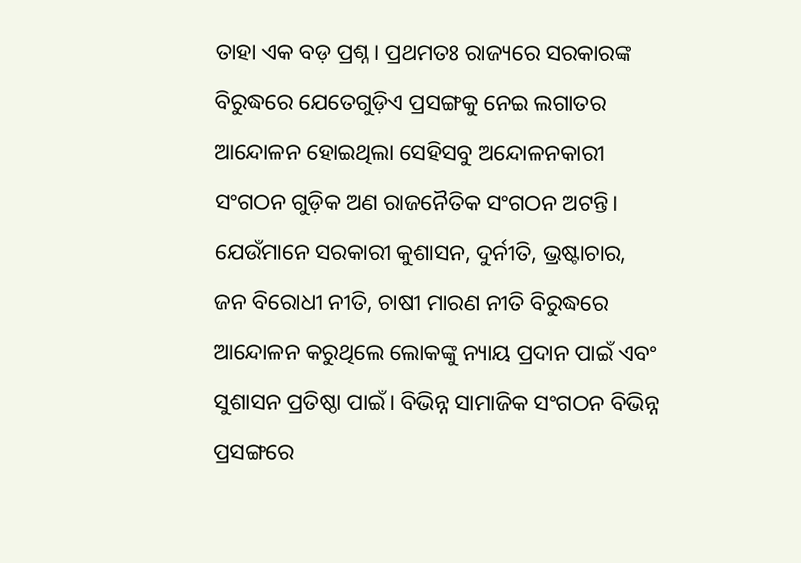ତାହା ଏକ ବଡ଼ ପ୍ରଶ୍ନ। ପ୍ରଥମତଃ ରାଜ୍ୟରେ ସରକାରଙ୍କ ବିରୁଦ୍ଧରେ ଯେତେଗୁଡ଼ିଏ ପ୍ରସଙ୍ଗକୁ ନେଇ ଲଗାତର ଆନ୍ଦୋଳନ ହୋଇଥିଲା ସେହିସବୁ ଅନ୍ଦୋଳନକାରୀ ସଂଗଠନ ଗୁଡ଼ିକ ଅଣ ରାଜନୈତିକ ସଂଗଠନ ଅଟନ୍ତି। ଯେଉଁମାନେ ସରକାରୀ କୁଶାସନ, ଦୁର୍ନୀତି, ଭ୍ରଷ୍ଟାଚାର, ଜନ ବିରୋଧୀ ନୀତି, ଚାଷୀ ମାରଣ ନୀତି ବିରୁଦ୍ଧରେ ଆନ୍ଦୋଳନ କରୁଥିଲେ ଲୋକଙ୍କୁ ନ୍ୟାୟ ପ୍ରଦାନ ପାଇଁ ଏବଂ ସୁଶାସନ ପ୍ରତିଷ୍ଠା ପାଇଁ। ବିଭିନ୍ନ ସାମାଜିକ ସଂଗଠନ ବିଭିନ୍ନ ପ୍ରସଙ୍ଗରେ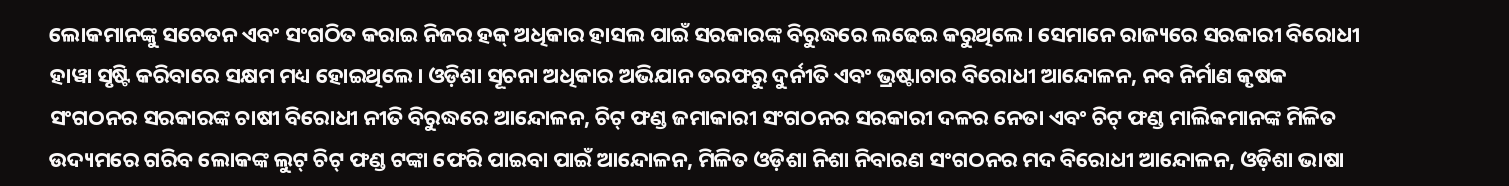ଲୋକମାନଙ୍କୁ ସଚେତନ ଏବଂ ସଂଗଠିତ କରାଇ ନିଜର ହକ୍ ଅଧିକାର ହାସଲ ପାଇଁ ସରକାରଙ୍କ ବିରୁଦ୍ଧରେ ଲଢେଇ କରୁଥିଲେ। ସେମାନେ ରାଜ୍ୟରେ ସରକାରୀ ବିରୋଧୀ ହାୱା ସୃଷ୍ଟି କରିବାରେ ସକ୍ଷମ ମଧ୍ୟ ହୋଇଥିଲେ। ଓଡ଼ିଶା ସୂଚନା ଅଧିକାର ଅଭିଯାନ ତରଫରୁ ଦୁର୍ନୀତି ଏବଂ ଭ୍ରଷ୍ଟାଚାର ବିରୋଧୀ ଆନ୍ଦୋଳନ, ନବ ନିର୍ମାଣ କୃଷକ ସଂଗଠନର ସରକାରଙ୍କ ଚାଷୀ ବିରୋଧୀ ନୀତି ବିରୁଦ୍ଧରେ ଆନ୍ଦୋଳନ, ଚିଟ୍‌ ଫଣ୍ଡ ଜମାକାରୀ ସଂଗଠନର ସରକାରୀ ଦଳର ନେତା ଏବଂ ଚିଟ୍‌ ଫଣ୍ଡ ମାଲିକମାନଙ୍କ ମିଳିତ ଉଦ୍ୟମରେ ଗରିବ ଲୋକଙ୍କ ଲୁଟ୍ ଚିଟ୍‌ ଫଣ୍ଡ ଟଙ୍କା ଫେରି ପାଇବା ପାଇଁ ଆନ୍ଦୋଳନ, ମିଳିତ ଓଡ଼ିଶା ନିଶା ନିବାରଣ ସଂଗଠନର ମଦ ବିରୋଧୀ ଆନ୍ଦୋଳନ, ଓଡ଼ିଶା ଭାଷା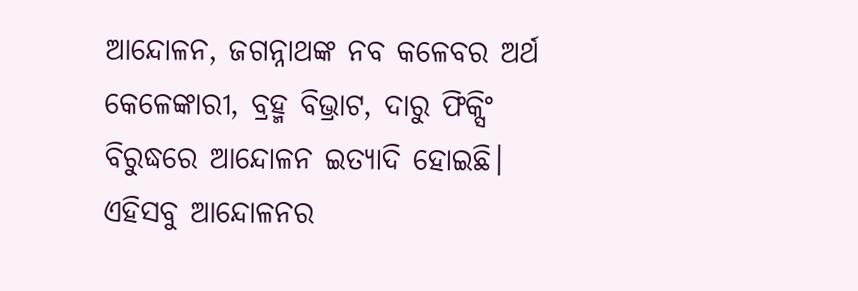ଆନ୍ଦୋଳନ, ଜଗନ୍ନାଥଙ୍କ ନବ କଳେବର ଅର୍ଥ କେଳେଙ୍କାରୀ, ବ୍ରହ୍ମ ବିଭ୍ରାଟ, ଦାରୁ ଫିକ୍ସିଂ ବିରୁଦ୍ଧରେ ଆନ୍ଦୋଳନ ଇତ୍ୟାଦି ହୋଇଛି। ଏହିସବୁ ଆନ୍ଦୋଳନର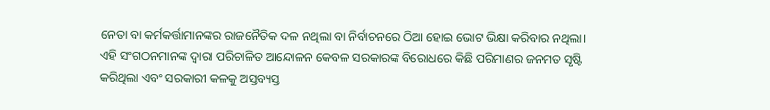ନେତା ବା କର୍ମକର୍ତ୍ତାମାନଙ୍କର ରାଜନୈତିକ ଦଳ ନଥିଲା ବା ନିର୍ବାଚନରେ ଠିଆ ହୋଇ ଭୋଟ ଭିକ୍ଷା କରିବାର ନଥିଲା। ଏହି ସଂଗଠନମାନଙ୍କ ଦ୍ୱାରା ପରିଚାଳିତ ଆନ୍ଦୋଳନ କେବଳ ସରକାରଙ୍କ ବିରୋଧରେ କିଛି ପରିମାଣର ଜନମତ ସୃଷ୍ଟି କରିଥିଲା ଏବଂ ସରକାରୀ କଳକୁ ଅସ୍ତବ୍ୟସ୍ତ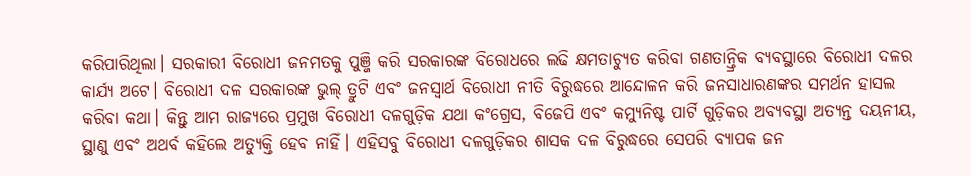କରିପାରିଥିଲା। ସରକାରୀ ବିରୋଧୀ ଜନମତକୁ ପୁଞ୍ଜି କରି ସରକାରଙ୍କ ବିରୋଧରେ ଲଢି କ୍ଷମତାଚ୍ୟୁତ କରିବା ଗଣତାନ୍ତ୍ରିକ ବ୍ୟବସ୍ଥାରେ ବିରୋଧୀ ଦଳର କାର୍ଯ୍ୟ ଅଟେ। ବିରୋଧୀ ଦଳ ସରକାରଙ୍କ ଭୁଲ୍ ତ୍ରୁଟି ଏବଂ ଜନସ୍ୱାର୍ଥ ବିରୋଧୀ ନୀତି ବିରୁଦ୍ଧରେ ଆନ୍ଦୋଳନ କରି ଜନସାଧାରଣଙ୍କର ସମର୍ଥନ ହାସଲ କରିବା କଥା। କିନ୍ତୁ ଆମ ରାଜ୍ୟରେ ପ୍ରମୁଖ ବିରୋଧୀ ଦଳଗୁଡ଼ିକ ଯଥା କଂଗ୍ରେସ, ବିଜେପି ଏବଂ କମ୍ୟୁନିଷ୍ଟ ପାର୍ଟି ଗୁଡ଼ିକର ଅବ୍ୟବସ୍ଥା ଅତ୍ୟନ୍ତ ଦୟନୀୟ, ସ୍ଥାଣୁ ଏବଂ ଅଥର୍ବ କହିଲେ ଅତ୍ୟୁକ୍ତି ହେବ ନାହିଁ। ଏହିସବୁ ବିରୋଧୀ ଦଳଗୁଡ଼ିକର ଶାସକ ଦଳ ବିରୁଦ୍ଧରେ ସେପରି ବ୍ୟାପକ ଜନ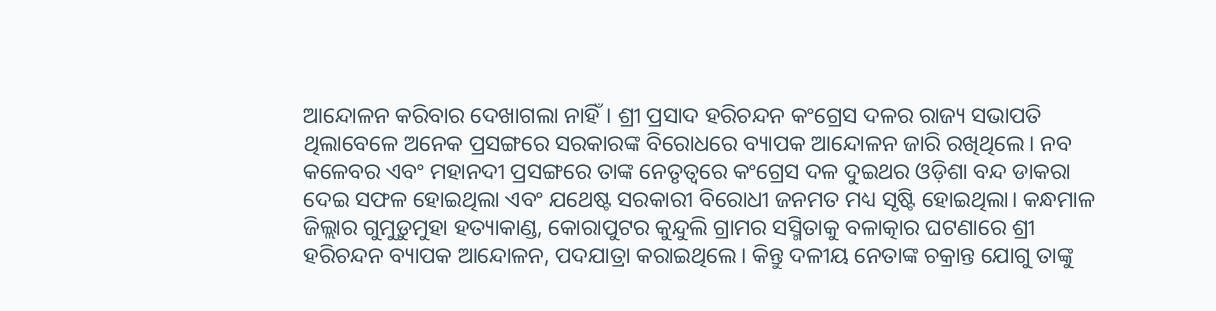ଆନ୍ଦୋଳନ କରିବାର ଦେଖାଗଲା ନାହିଁ। ଶ୍ରୀ ପ୍ରସାଦ ହରିଚନ୍ଦନ କଂଗ୍ରେସ ଦଳର ରାଜ୍ୟ ସଭାପତି ଥିଲାବେଳେ ଅନେକ ପ୍ରସଙ୍ଗରେ ସରକାରଙ୍କ ବିରୋଧରେ ବ୍ୟାପକ ଆନ୍ଦୋଳନ ଜାରି ରଖିଥିଲେ। ନବ କଳେବର ଏବଂ ମହାନଦୀ ପ୍ରସଙ୍ଗରେ ତାଙ୍କ ନେତୃତ୍ୱରେ କଂଗ୍ରେସ ଦଳ ଦୁଇଥର ଓଡ଼ିଶା ବନ୍ଦ ଡାକରା ଦେଇ ସଫଳ ହୋଇଥିଲା ଏବଂ ଯଥେଷ୍ଟ ସରକାରୀ ବିରୋଧୀ ଜନମତ ମଧ୍ୟ ସୃଷ୍ଟି ହୋଇଥିଲା। କନ୍ଧମାଳ ଜିଲ୍ଲାର ଗୁମୁଡ଼ୁମୁହା ହତ୍ୟାକାଣ୍ଡ, କୋରାପୁଟର କୁନ୍ଦୁଲି ଗ୍ରାମର ସସ୍ମିତାକୁ ବଳାତ୍କାର ଘଟଣାରେ ଶ୍ରୀ ହରିଚନ୍ଦନ ବ୍ୟାପକ ଆନ୍ଦୋଳନ, ପଦଯାତ୍ରା କରାଇଥିଲେ। କିନ୍ତୁ ଦଳୀୟ ନେତାଙ୍କ ଚକ୍ରାନ୍ତ ଯୋଗୁ ତାଙ୍କୁ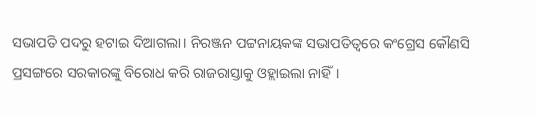ସଭାପତି ପଦରୁ ହଟାଇ ଦିଆଗଲା। ନିରଞ୍ଜନ ପଟ୍ଟନାୟକଙ୍କ ସଭାପତିତ୍ୱରେ କଂଗ୍ରେସ କୌଣସି ପ୍ରସଙ୍ଗରେ ସରକାରଙ୍କୁ ବିରୋଧ କରି ରାଜରାସ୍ତାକୁ ଓହ୍ଲାଇଲା ନାହିଁ।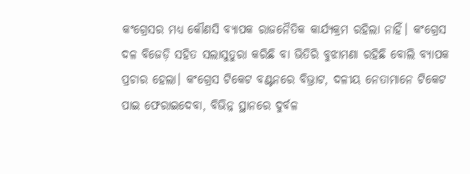କଂଗ୍ରେସର ମଧ୍ୟ କୌଣସି ବ୍ୟାପକ ରାଜନୈତିକ କାର୍ଯ୍ୟକ୍ରମ ରହିଲା ନାହିଁ। କଂଗ୍ରେସ ଦଳ ବିଜେଡ଼ି ସହିତ ସଲାସୁତୁରା କରିଛି ବା ଭିତିରି ବୁଝାମଣା ରହିଛି ବୋଲି ବ୍ୟାପକ ପ୍ରଚାର ହେଲା। କଂଗ୍ରେସ ଟିକେଟ ବଣ୍ଟନରେ ବିଭ୍ରାଟ, ଦଳୀୟ ନେତାମାନେ ଟିକେଟ ପାଇ ଫେରାଇଦେବା, ବିଭିନ୍ନ ସ୍ଥାନରେ ଦୁର୍ବଳ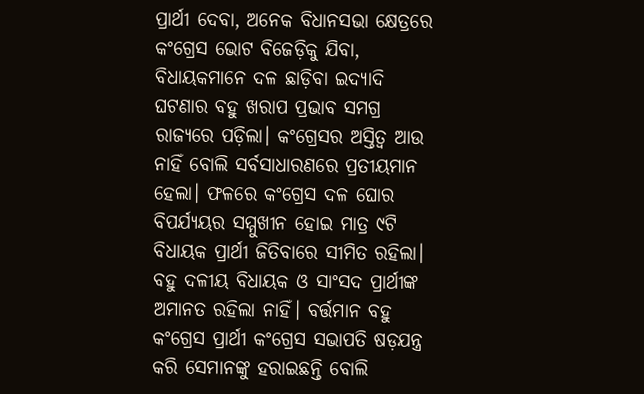ପ୍ରାର୍ଥୀ ଦେବା, ଅନେକ ବିଧାନସଭା କ୍ଷେତ୍ରରେ କଂଗ୍ରେସ ଭୋଟ ବିଜେଡ଼ିକୁ ଯିବା, ବିଧାୟକମାନେ ଦଳ ଛାଡ଼ିବା ଇଦ୍ୟାଦି ଘଟଣାର ବହୁ ଖରାପ ପ୍ରଭାବ ସମଗ୍ର ରାଜ୍ୟରେ ପଡ଼ିଲା। କଂଗ୍ରେସର ଅସ୍ତିତ୍ୱ ଆଉ ନାହିଁ ବୋଲି ସର୍ବସାଧାରଣରେ ପ୍ରତୀୟମାନ ହେଲା। ଫଳରେ କଂଗ୍ରେସ ଦଳ ଘୋର ବିପର୍ଯ୍ୟୟର ସମ୍ମୁଖୀନ ହୋଇ ମାତ୍ର ୯ଟି ବିଧାୟକ ପ୍ରାର୍ଥୀ ଜିତିବାରେ ସୀମିତ ରହିଲା। ବହୁ ଦଳୀୟ ବିଧାୟକ ଓ ସାଂସଦ ପ୍ରାର୍ଥୀଙ୍କ ଅମାନତ ରହିଲା ନାହିଁ। ବର୍ତ୍ତମାନ ବହୁ କଂଗ୍ରେସ ପ୍ରାର୍ଥୀ କଂଗ୍ରେସ ସଭାପତି ଷଡ଼ଯନ୍ତ୍ର କରି ସେମାନଙ୍କୁ ହରାଇଛନ୍ତି ବୋଲି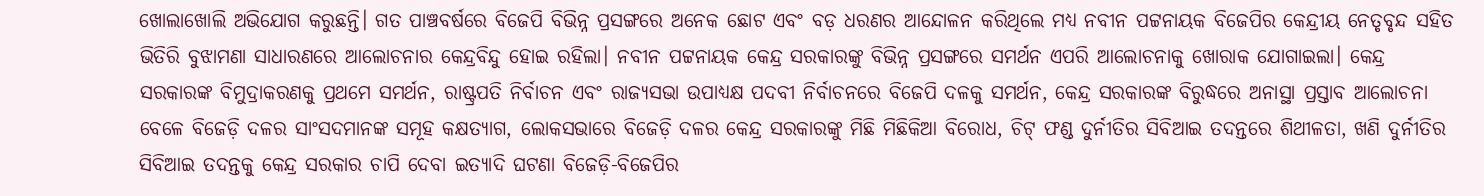ଖୋଲାଖୋଲି ଅଭିଯୋଗ କରୁଛନ୍ତି। ଗତ ପାଞ୍ଚବର୍ଷରେ ବିଜେପି ବିଭିନ୍ନ ପ୍ରସଙ୍ଗରେ ଅନେକ ଛୋଟ ଏବଂ ବଡ଼ ଧରଣର ଆନ୍ଦୋଳନ କରିଥିଲେ ମଧ୍ୟ ନବୀନ ପଟ୍ଟନାୟକ ବିଜେପିର କେନ୍ଦ୍ରୀୟ ନେତୃବୃନ୍ଦ ସହିତ ଭିତିରି ବୁଝାମଣା ସାଧାରଣରେ ଆଲୋଚନାର କେନ୍ଦ୍ରବିନ୍ଦୁ ହୋଇ ରହିଲା। ନବୀନ ପଟ୍ଟନାୟକ କେନ୍ଦ୍ର ସରକାରଙ୍କୁ ବିଭିନ୍ନ ପ୍ରସଙ୍ଗରେ ସମର୍ଥନ ଏପରି ଆଲୋଚନାକୁ ଖୋରାକ ଯୋଗାଇଲା। କେନ୍ଦ୍ର ସରକାରଙ୍କ ବିମୁଦ୍ରାକରଣକୁ ପ୍ରଥମେ ସମର୍ଥନ, ରାଷ୍ଟ୍ରପତି ନିର୍ବାଚନ ଏବଂ ରାଜ୍ୟସଭା ଉପାଧ୍ୟକ୍ଷ ପଦବୀ ନିର୍ବାଚନରେ ବିଜେପି ଦଳକୁ ସମର୍ଥନ, କେନ୍ଦ୍ର ସରକାରଙ୍କ ବିରୁଦ୍ଧରେ ଅନାସ୍ଥା ପ୍ରସ୍ତାବ ଆଲୋଚନା ବେଳେ ବିଜେଡ଼ି ଦଳର ସାଂସଦମାନଙ୍କ ସମୂହ କକ୍ଷତ୍ୟାଗ, ଲୋକସଭାରେ ବିଜେଡ଼ି ଦଳର କେନ୍ଦ୍ର ସରକାରଙ୍କୁ ମିଛି ମିଛିକିଆ ବିରୋଧ, ଚିଟ୍‌ ଫଣ୍ଡ ଦୁର୍ନୀତିର ସିବିଆଇ ତଦନ୍ତରେ ଶିଥୀଳତା, ଖଣି ଦୁର୍ନୀତିର ସିବିଆଇ ତଦନ୍ତକୁ କେନ୍ଦ୍ର ସରକାର ଚାପି ଦେବା ଇତ୍ୟାଦି ଘଟଣା ବିଜେଡ଼ି-ବିଜେପିର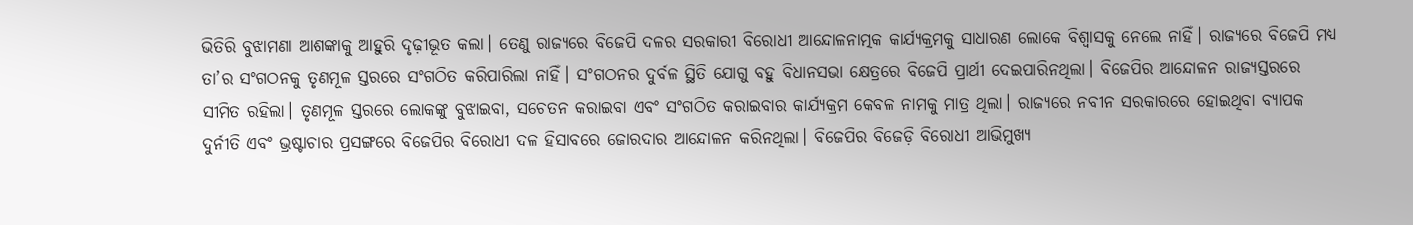ଭିତିରି ବୁଝାମଣା ଆଶଙ୍କାକୁ ଆହୁରି ଦୃଢ଼ୀଭୂତ କଲା। ତେଣୁ ରାଜ୍ୟରେ ବିଜେପି ଦଳର ସରକାରୀ ବିରୋଧୀ ଆନ୍ଦୋଳନାତ୍ମକ କାର୍ଯ୍ୟକ୍ରମକୁ ସାଧାରଣ ଲୋକେ ବିଶ୍ୱାସକୁ ନେଲେ ନାହିଁ। ରାଜ୍ୟରେ ବିଜେପି ମଧ୍ୟ ତା’ର ସଂଗଠନକୁ ତୃଣମୂଳ ସ୍ତରରେ ସଂଗଠିତ କରିପାରିଲା ନାହିଁ। ସଂଗଠନର ଦୁର୍ବଳ ସ୍ଥିତି ଯୋଗୁ ବହୁ ବିଧାନସଭା କ୍ଷେତ୍ରରେ ବିଜେପି ପ୍ରାର୍ଥୀ ଦେଇପାରିନଥିଲା। ବିଜେପିର ଆନ୍ଦୋଳନ ରାଜ୍ୟସ୍ତରରେ ସୀମିତ ରହିଲା। ତୃଣମୂଳ ସ୍ତରରେ ଲୋକଙ୍କୁ ବୁଝାଇବା, ସଚେତନ କରାଇବା ଏବଂ ସଂଗଠିତ କରାଇବାର କାର୍ଯ୍ୟକ୍ରମ କେବଳ ନାମକୁ ମାତ୍ର ଥିଲା। ରାଜ୍ୟରେ ନବୀନ ସରକାରରେ ହୋଇଥିବା ବ୍ୟାପକ ଦୁର୍ନୀତି ଏବଂ ଭ୍ରଷ୍ଟାଚାର ପ୍ରସଙ୍ଗରେ ବିଜେପିର ବିରୋଧୀ ଦଳ ହିସାବରେ ଜୋରଦାର ଆନ୍ଦୋଳନ କରିନଥିଲା। ବିଜେପିର ବିଜେଡ଼ି ବିରୋଧୀ ଆଭିମୁଖ୍ୟ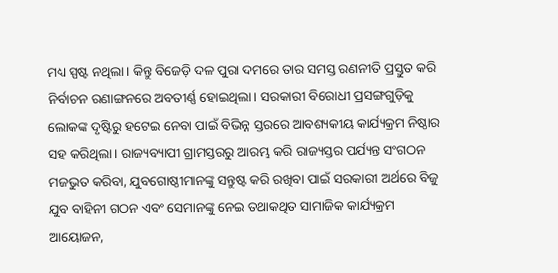ମଧ୍ୟ ସ୍ପଷ୍ଟ ନଥିଲା। କିନ୍ତୁ ବିଜେଡ଼ି ଦଳ ପୁରା ଦମରେ ତାର ସମସ୍ତ ରଣନୀତି ପ୍ରସ୍ତୁତ କରି ନିର୍ବାଚନ ରଣାଙ୍ଗନରେ ଅବତୀର୍ଣ୍ଣ ହୋଇଥିଲା। ସରକାରୀ ବିରୋଧୀ ପ୍ରସଙ୍ଗଗୁଡ଼ିକୁ ଲୋକଙ୍କ ଦୃଷ୍ଟିରୁ ହଟେଇ ନେବା ପାଇଁ ବିଭିନ୍ନ ସ୍ତରରେ ଆବଶ୍ୟକୀୟ କାର୍ଯ୍ୟକ୍ରମ ନିଷ୍ଠାର ସହ କରିଥିଲା। ରାଜ୍ୟବ୍ୟାପୀ ଗ୍ରାମସ୍ତରରୁ ଆରମ୍ଭ କରି ରାଜ୍ୟସ୍ତର ପର୍ଯ୍ୟନ୍ତ ସଂଗଠନ ମଜଭୁତ କରିବା, ଯୁବଗୋଷ୍ଠୀମାନଙ୍କୁ ସନ୍ତୁଷ୍ଟ କରି ରଖିବା ପାଇଁ ସରକାରୀ ଅର୍ଥରେ ବିଜୁ ଯୁବ ବାହିନୀ ଗଠନ ଏବଂ ସେମାନଙ୍କୁ ନେଇ ତଥାକଥିତ ସାମାଜିକ କାର୍ଯ୍ୟକ୍ରମ ଆୟୋଜନ,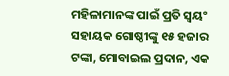ମହିଳାମାନଙ୍କ ପାଇଁ ପ୍ରତି ସ୍ୱୟଂ ସହାୟକ ଗୋଷ୍ଠୀଙ୍କୁ ୧୫ ହଜାର ଟଙ୍କା, ମୋବାଇଲ ପ୍ରଦାନ, ଏକ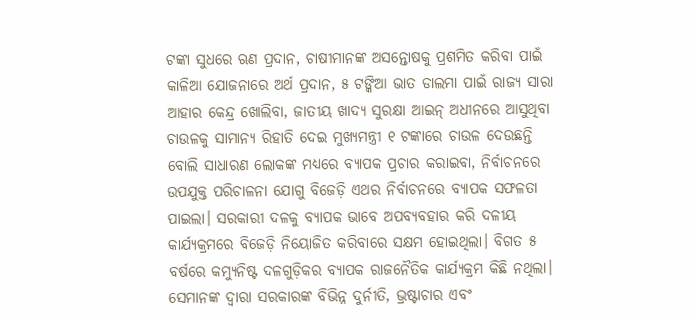ଟଙ୍କା ସୁଧରେ ଋଣ ପ୍ରଦାନ, ଚାଷୀମାନଙ୍କ ଅସନ୍ତୋଷକୁ ପ୍ରଶମିତ କରିବା ପାଇଁ କାଳିଆ ଯୋଜନାରେ ଅର୍ଥ ପ୍ରଦାନ, ୫ ଟଙ୍କିଆ ଭାତ ଡାଲମା ପାଇଁ ରାଜ୍ୟ ସାରା ଆହାର କେନ୍ଦ୍ର ଖୋଲିବା, ଜାତୀୟ ଖାଦ୍ୟ ସୁରକ୍ଷା ଆଇନ୍ ଅଧୀନରେ ଆସୁଥିବା ଚାଉଳକୁ ସାମାନ୍ୟ ରିହାତି ଦେଇ ମୁଖ୍ୟମନ୍ତ୍ରୀ ୧ ଟଙ୍କାରେ ଚାଉଳ ଦେଉଛନ୍ତି ବୋଲି ସାଧାରଣ ଲୋକଙ୍କ ମଧ୍ୟରେ ବ୍ୟାପକ ପ୍ରଚାର କରାଇବା, ନିର୍ବାଚନରେ ଉପଯୁକ୍ତ ପରିଚାଳନା ଯୋଗୁ ବିଜେଡ଼ି ଏଥର ନିର୍ବାଚନରେ ବ୍ୟାପକ ସଫଳତା ପାଇଲା। ସରକାରୀ ଦଳକୁ ବ୍ୟାପକ ଭାବେ ଅପବ୍ୟବହାର କରି ଦଳୀୟ କାର୍ଯ୍ୟକ୍ରମରେ ବିଜେଡ଼ି ନିୟୋଜିତ କରିବାରେ ସକ୍ଷମ ହୋଇଥିଲା। ବିଗତ ୫ ବର୍ଷରେ କମ୍ୟୁନିଷ୍ଟ ଦଳଗୁଡ଼ିକର ବ୍ୟାପକ ରାଜନୈତିକ କାର୍ଯ୍ୟକ୍ରମ କିଛି ନଥିଲା। ସେମାନଙ୍କ ଦ୍ୱାରା ସରକାରଙ୍କ ବିଭିନ୍ନ ଦୁର୍ନୀତି, ଭ୍ରଷ୍ଟାଚାର ଏବଂ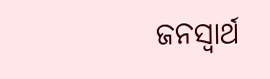ଜନସ୍ୱାର୍ଥ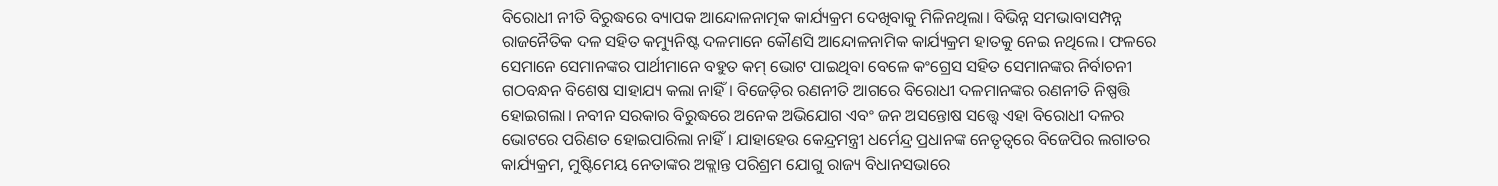ବିରୋଧୀ ନୀତି ବିରୁଦ୍ଧରେ ବ୍ୟାପକ ଆନ୍ଦୋଳନାତ୍ମକ କାର୍ଯ୍ୟକ୍ରମ ଦେଖିବାକୁ ମିଳିନଥିଲା। ବିଭିନ୍ନ ସମଭାବାସମ୍ପନ୍ନ ରାଜନୈତିକ ଦଳ ସହିତ କମ୍ୟୁନିଷ୍ଟ ଦଳମାନେ କୌଣସି ଆନ୍ଦୋଳନାମିକ କାର୍ଯ୍ୟକ୍ରମ ହାତକୁ ନେଇ ନଥିଲେ। ଫଳରେ ସେମାନେ ସେମାନଙ୍କର ପାର୍ଥୀମାନେ ବହୁତ କମ୍ ଭୋଟ ପାଇଥିବା ବେଳେ କଂଗ୍ରେସ ସହିତ ସେମାନଙ୍କର ନିର୍ବାଚନୀ ଗଠବନ୍ଧନ ବିଶେଷ ସାହାଯ୍ୟ କଲା ନାହିଁ। ବିଜେଡ଼ିର ରଣନୀତି ଆଗରେ ବିରୋଧୀ ଦଳମାନଙ୍କର ରଣନୀତି ନିଷ୍ପତ୍ତି ହୋଇଗଲା। ନବୀନ ସରକାର ବିରୁଦ୍ଧରେ ଅନେକ ଅଭିଯୋଗ ଏବଂ ଜନ ଅସନ୍ତୋଷ ସତ୍ତ୍ୱେ ଏହା ବିରୋଧୀ ଦଳର ଭୋଟରେ ପରିଣତ ହୋଇପାରିଲା ନାହିଁ। ଯାହାହେଉ କେନ୍ଦ୍ରମନ୍ତ୍ରୀ ଧର୍ମେନ୍ଦ୍ର ପ୍ରଧାନଙ୍କ ନେତୃତ୍ୱରେ ବିଜେପିର ଲଗାତର କାର୍ଯ୍ୟକ୍ରମ, ମୁଷ୍ଟିମେୟ ନେତାଙ୍କର ଅକ୍ଲାନ୍ତ ପରିଶ୍ରମ ଯୋଗୁ ରାଜ୍ୟ ବିଧାନସଭାରେ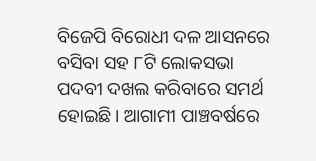ବିଜେପି ବିରୋଧୀ ଦଳ ଆସନରେ ବସିବା ସହ ୮ଟି ଲୋକସଭା ପଦବୀ ଦଖଲ କରିବାରେ ସମର୍ଥ ହୋଇଛି। ଆଗାମୀ ପାଞ୍ଚବର୍ଷରେ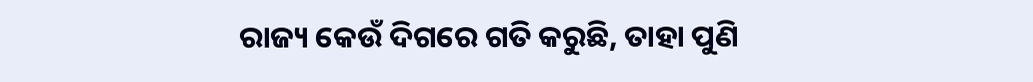ରାଜ୍ୟ କେଉଁ ଦିଗରେ ଗତି କରୁଛି, ତାହା ପୁଣି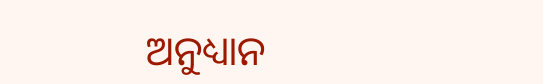ଅନୁଧ୍ୟାନ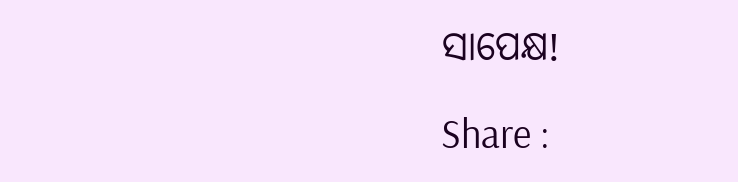ସାପେକ୍ଷ!

Share :